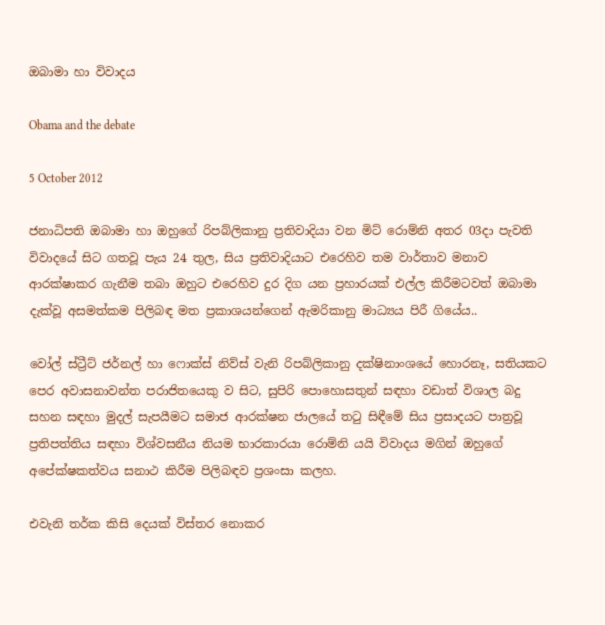ඔබාමා හා විවාදය

Obama and the debate

5 October 2012

ජනාධිපති ඔබාමා හා ඔහුගේ රිපබ්ලිකානු ප්‍රතිවාදියා වන මිට් රොම්නි අතර 03දා පැවති විවාදයේ සිට ගතවූ පැය 24 තුල, සිය ප්‍රතිවාදියාට එරෙහිව තම වාර්තාව මනාව ආරක්ෂාකර ගැනීම තබා ඔහුට එරෙහිව දුර දිග යන ප්‍රහාරයක් එල්ල කිරීමටවත් ඔබාමා දැක්වූ අසමත්කම පිලිබඳ මත ප්‍රකාශයන්ගෙන් ඇමරිකානු මාධ්‍යය පිරී ගියේය..

වෝල් ස්ට්‍රීට් ජර්නල් හා ෆොක්ස් නිව්ස් වැනි රිපබ්ලිකානු දක්ෂිනාංශයේ හොරනෑ, සතියකට පෙර අවාසනාවන්ත පරාජිතයෙකු ව සිට, සුපිරි පොහොසතුන් සඳහා වඩාත් විශාල බදු සහන සඳහා මුදල් සැපයීමට සමාජ ආරක්ෂන ජාලයේ තටු සිඳීමේ සිය ප්‍රසාදයට පාත්‍රවූ ප්‍රතිපත්තිය සඳහා විශ්වසනීය නියම භාරකාරයා රොම්නි යයි විවාදය මගින් ඔහුගේ අපේක්ෂකත්වය සනාථ කිරීම පිලිබඳව ප්‍රශංසා කලහ.

එවැනි තර්ක කිසි දෙයක් විස්තර නොකර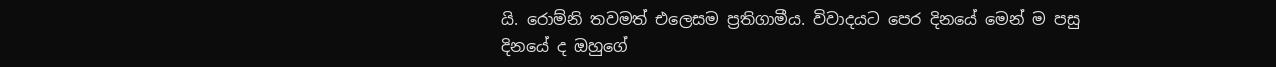යි. රොම්නි තවමත් එලෙසම ප්‍රතිගාමීය. විවාදයට පෙර දිනයේ මෙන් ම පසු දිනයේ ද ඔහුගේ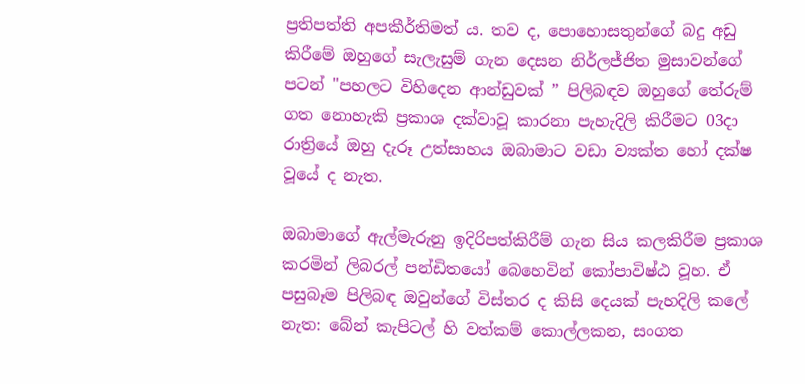ප්‍රතිපත්ති අපකීර්තිමත් ය. තව ද, පොහොසතුන්ගේ බදු අඩු කිරීමේ ඔහුගේ සැලැසුම් ගැන දෙසන නිර්ලජ්ජිත මුසාවන්ගේ පටන් "පහලට විහිදෙන ආන්ඩුවක් ” පිලිබඳව ඔහුගේ තේරුම් ගත නොහැකි ප්‍රකාශ දක්වාවූ කාරනා පැහැදිලි කිරීමට 03දා රාත්‍රියේ ඔහු දැරූ උත්සාහය ඔබාමාට වඩා ව්‍යක්ත හෝ දක්ෂ වූයේ ද නැත.

ඔබාමාගේ ඇල්මැරුනු ඉදිරිපත්කිරීම් ගැන සිය කලකිරීම ප්‍රකාශ කරමින් ලිබරල් පන්ඩිතයෝ බෙහෙවින් කෝපාවිෂ්ඨ වූහ. ඒ පසුබෑම පිලිබඳ ඔවුන්ගේ විස්තර ද කිසි දෙයක් පැහදිලි කලේ නැත: බේන් කැපිටල් හි වත්කම් කොල්ලකන, සංගත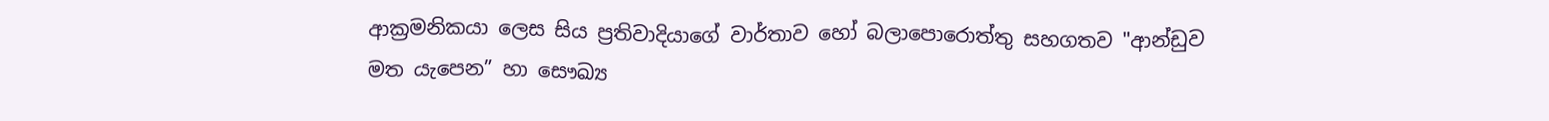ආක්‍රමනිකයා ලෙස සිය ප්‍රතිවාදියාගේ වාර්තාව හෝ බලාපොරොත්තු සහගතව "ආන්ඩුව මත යැපෙන” හා සෞඛ්‍ය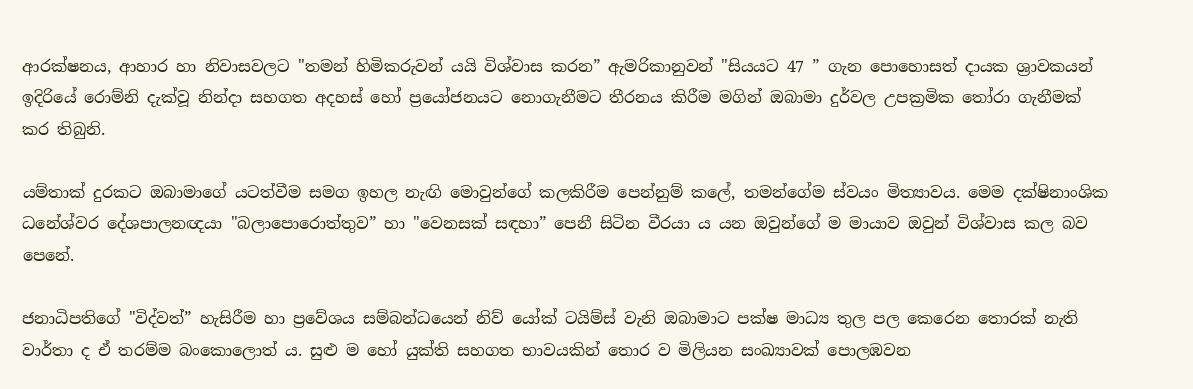ආරක්ෂනය, ආහාර හා නිවාසවලට "තමන් හිමිකරුවන් යයි විශ්වාස කරන” ඇමරිකානුවන් "සියයට 47 ” ගැන පොහොසත් දායක ශ්‍රාවකයන් ඉදිරියේ රොම්නි දැක්වූ නින්දා සහගත අදහස් හෝ ප්‍රයෝජනයට නොගැනීමට තීරනය කිරීම මගින් ඔබාමා දුර්වල උපක්‍රමික තෝරා ගැනීමක් කර තිබුනි.

යම්තාක් දුරකට ඔබාමාගේ යටත්වීම සමග ඉහල නැඟි මොවුන්ගේ කලකිරීම පෙන්නුම් කලේ, තමන්ගේම ස්වයං මිත්‍යාවය. මෙම දක්ෂිනාංශික ධනේශ්වර දේශපාලනඥයා "බලාපොරොත්තුව” හා "වෙනසක් සඳහා” පෙනී සිටින වීරයා ය යන ඔවුන්ගේ ම මායාව ඔවුන් විශ්වාස කල බව පෙනේ.

ජනාධිපතිගේ "විද්වත්” හැසිරීම හා ප්‍රවේශය සම්බන්ධයෙන් නිව් යෝක් ටයිම්ස් වැනි ඔබාමාට පක්ෂ මාධ්‍ය තුල පල කෙරෙන තොරක් නැති වාර්තා ද ඒ තරම්ම බංකොලොත් ය. සුළු ම හෝ යුක්ති සහගත භාවයකින් තොර ව මිලියන සංඛ්‍යාවක් පොලඹවන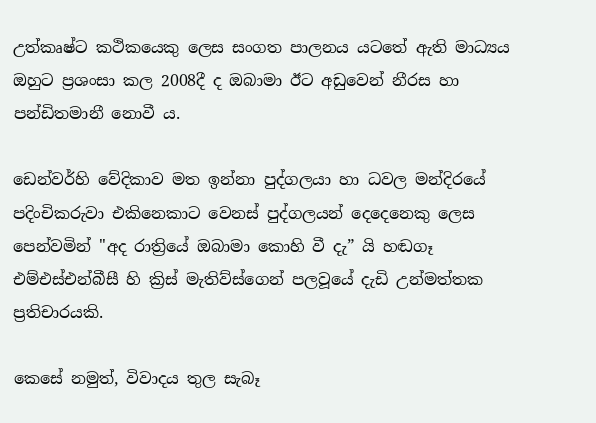උත්කෘෂ්ට කථිකයෙකු ලෙස සංගත පාලනය යටතේ ඇති මාධ්‍යය ඔහුට ප්‍රශංසා කල 2008දී ද ඔබාමා ඊට අඩුවෙන් නීරස හා පන්ඩිතමානී නොවී ය.

ඩෙන්වර්හි වේදිකාව මත ඉන්නා පුද්ගලයා හා ධවල මන්දිරයේ පදිංචිකරුවා එකිනෙකාට වෙනස් පුද්ගලයන් දෙදෙනෙකු ලෙස පෙන්වමින් "අද රාත්‍රියේ ඔබාමා කොහි වී දැ” යි හඬගෑ එම්එස්එන්බීසී හි ක්‍රිස් මැතිව්ස්ගෙන් පලවූයේ දැඩි උන්මත්තක ප්‍රතිචාරයකි.

කෙසේ නමුත්, විවාදය තුල සැබෑ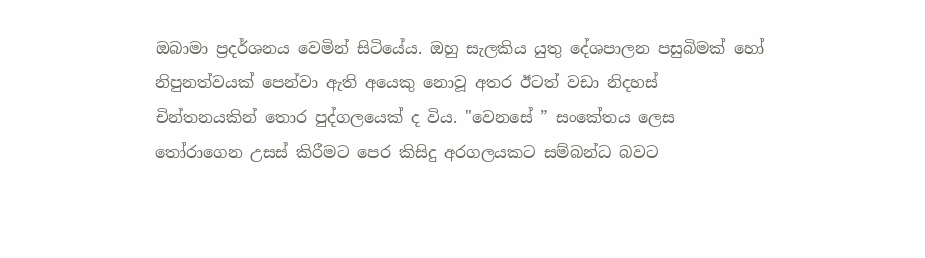ඔබාමා ප්‍රදර්ශනය වෙමින් සිටියේය. ඔහු සැලකිය යුතු දේශපාලන පසුබිමක් හෝ නිපුනත්වයක් පෙන්වා ඇති අයෙකු නොවූ අතර ඊටත් වඩා නිදහස් චින්තනයකින් තොර පුද්ගලයෙක් ද විය. "වෙනසේ ” සංකේතය ලෙස තෝරාගෙන උසස් කිරීමට පෙර කිසිදු අරගලයකට සම්බන්ධ බවට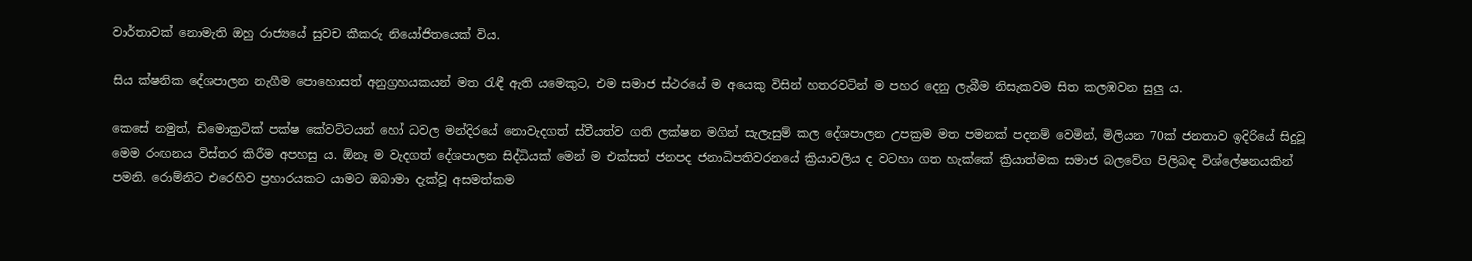වාර්තාවක් නොමැති ඔහු රාජ්‍යයේ සුවච කීකරු නියෝජිතයෙක් විය.

සිය ක්ෂනික දේශපාලන නැගීම පොහොසත් අනුග්‍රහයකයන් මත රැඳී ඇති යමෙකුට, එම සමාජ ස්ථරයේ ම අයෙකු විසින් හතරවටින් ම පහර දෙනු ලැබීම නිසැකවම සිත කලඹවන සුලු ය.

කෙසේ නමුත්, ඩිමොක්‍රටික් පක්ෂ කේවට්ටයන් හෝ ධවල මන්දිර‍යේ නොවැදගත් ස්වීයත්ව ගති ලක්ෂන මගින් සැලැසුම් කල දේශපාලන උපක්‍රම මත පමනක් පදනම් වෙමින්, මිලියන 70ක් ජනතාව ඉදිරියේ සිදුවූ මෙම රංඟනය විස්තර කිරීම අපහසු ය. ඕනෑ ම වැදගත් දේශපාලන සිද්ධියක් මෙන් ම එක්සත් ජනපද ජනාධිපතිවරනයේ ක්‍රියාවලිය ද වටහා ගත හැක්කේ ක්‍රියාත්මක සමාජ බලවේග පිලිබඳ විශ්ලේෂනයකින් පමනි. රොම්නිට එරෙහිව ප්‍රහාරයකට යාමට ඔබාමා දැක්වූ අසමත්කම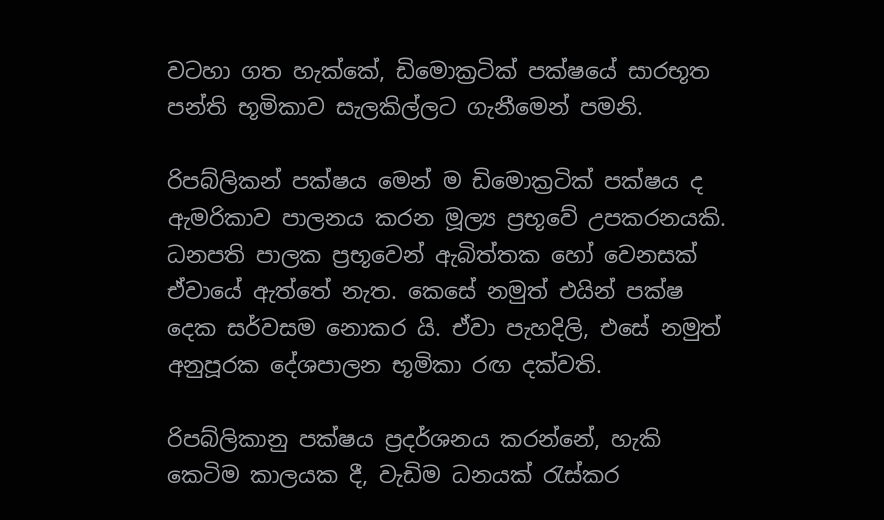වටහා ගත හැක්කේ, ඩිමොක්‍රටික් පක්ෂයේ සාරභූත පන්ති භූමිකාව සැලකිල්ලට ගැනීමෙන් පමනි.

රිපබ්ලිකන් පක්ෂය මෙන් ම ඩිමොක්‍රටික් පක්ෂය ද ඇමරිකාව පාලනය කරන මූල්‍ය ප්‍රභූවේ උපකරනයකි. ධනපති පාලක ප්‍රභූවෙන් ඇබිත්තක හෝ වෙනසක් ඒවායේ ඇත්තේ නැත. කෙසේ නමුත් එයින් පක්ෂ දෙක සර්වසම නොකර යි. ඒවා පැහදිලි, එසේ නමුත් අනුපූරක දේශපාලන භූමිකා රඟ දක්වති.

රිපබ්ලිකානු පක්ෂය ප්‍රදර්ශනය කරන්නේ, හැකි කෙටිම කාලයක දී, වැඩිම ධනයක් රැස්කර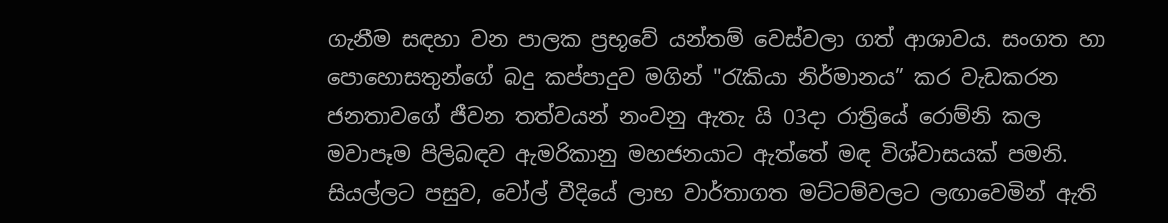ගැනීම සඳහා වන පාලක ප්‍රභූවේ යන්තම් වෙස්වලා ගත් ආශාවය. සංගත හා පොහොසතුන්ගේ බදු කප්පාදුව මගින් "රැකියා නිර්මානය” කර වැඩකරන ජනතාවගේ ජීවන තත්වයන් නංවනු ඇතැ යි 03දා රාත්‍රියේ රොම්නි කල මවාපෑම පිලිබඳව ඇමරිකානු මහජනයාට ඇත්තේ මඳ විශ්වාසයක් පමනි. සියල්ලට පසුව, වෝල් වීදියේ ලාභ වාර්තාගත මට්ටම්වලට ලඟාවෙමින් ඇති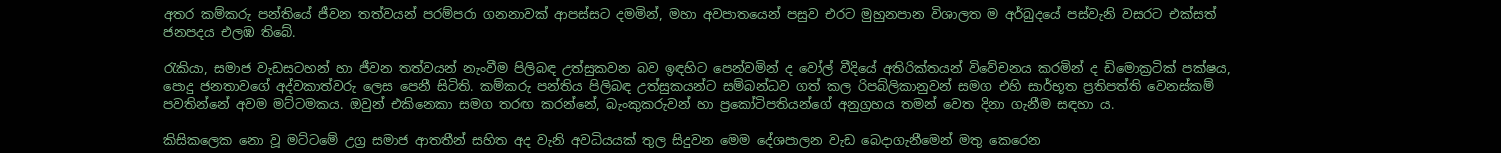අතර කම්කරු පන්තියේ ජීවන තත්වයන් පරම්පරා ගනනාවක් ආපස්සට දමමින්, මහා අවපාතයෙන් පසුව එරට මුහුනපාන විශාලත ම අර්බුදයේ පස්වැනි වසරට එක්සත් ජනපදය එලඹ තිබේ.

රැකියා, සමාජ වැඩසටහන් හා ජීවන තත්වයන් නැංවීම පිලිබඳ උත්සුකවන බව ඉඳහිට පෙන්වමින් ද වෝල් වීදියේ අතිරික්තයන් විවේචනය කරමින් ද ඩිමොක්‍රටික් පක්ෂය, පොදු ජනතාවගේ අද්වකාත්වරු ලෙස පෙනී සිටිති. කම්කරු පන්තිය පිලිබඳ උත්සුකයන්ට සම්බන්ධව ගත් කල රිපබ්ලිකානුවන් සමග එහි සාර්භූත ප්‍රතිපත්ති වෙනස්කම් පවතින්නේ අවම මට්ටමකය. ඔවුන් එකිනෙකා සමග තරඟ කරන්නේ, බැංකුකරුවන් හා ප්‍රකෝටිපතියන්ගේ අනුග්‍රහය තමන් වෙත දිනා ගැනීම සඳහා ය.

කිසිකලෙක නො වූ මට්ටමේ උග්‍ර සමාජ ආතතීන් සහිත අද වැනි අවධියයක් තුල සිදුවන මෙම දේශපාලන වැඩ බෙදාගැනීමෙන් මතු කෙරෙන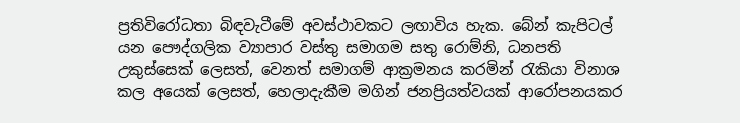ප්‍රතිවිරෝධතා බිඳවැටීමේ අවස්ථාවකට ලඟාවිය හැක. බේන් කැපිටල් යන පෞද්ගලික ව්‍යාපාර වස්තු සමාගම සතු රොම්නි, ධනපති උකුස්සෙක් ලෙසත්, වෙනත් සමාගම් ආක්‍රමනය කරමින් රැකියා විනාශ කල අයෙක් ලෙසත්, හෙලාදැකීම මගින් ජනප්‍රියත්වයක් ආරෝපනයකර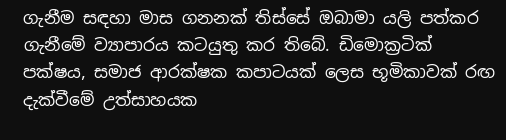ගැනීම සඳහා මාස ගනනක් තිස්සේ ඔබාමා යලි පත්කර ගැනීමේ ව්‍යාපාරය කටයුතු කර තිබේ. ඩිමොක්‍රටික් පක්ෂය, සමාජ ආරක්ෂක කපාටයක් ලෙස භූමිකාවක් රඟ දැක්වීමේ උත්සාහයක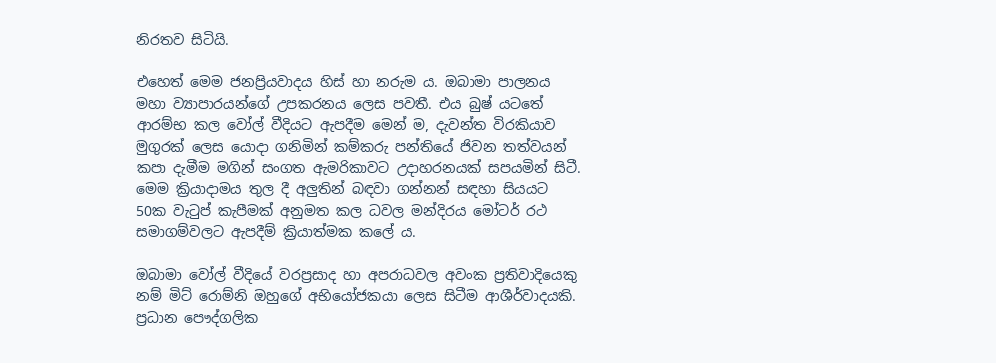නිරතව සිටියි.

එහෙත් මෙම ජනප්‍රියවාදය හිස් හා නරුම ය. ඔබාමා පාලනය මහා ව්‍යාපාරයන්ගේ උපකරනය ලෙස පවතී. එය බුෂ් යටතේ ආරම්භ කල වෝල් වීදියට ඇපදීම මෙන් ම, දැවන්ත විරකියාව මුගුරක් ලෙස යොදා ගනිමින් කම්කරු පන්තියේ ජිවන තත්වයන් කපා දැමීම මගින් සංගත ඇමරිකාවට උදාහරනයක් සපයමින් සිටී. මෙම ක්‍රියාදාමය තුල දී අලුතින් බඳවා ගන්නන් සඳහා සියයට 50ක වැටුප් කැපීමක් අනුමත කල ධවල මන්දිරය මෝටර් රථ සමාගම්වලට ඇපදීම් ක්‍රියාත්මක කලේ ය.

ඔබාමා වෝල් වීදියේ වරප්‍රසාද හා අපරාධවල අවංක ප්‍රතිවාදියෙකු නම් මිට් රොම්නි ඔහුගේ අභියෝජකයා ලෙස සිටීම ආශීර්වාදයකි. ප්‍රධාන පෞද්ගලික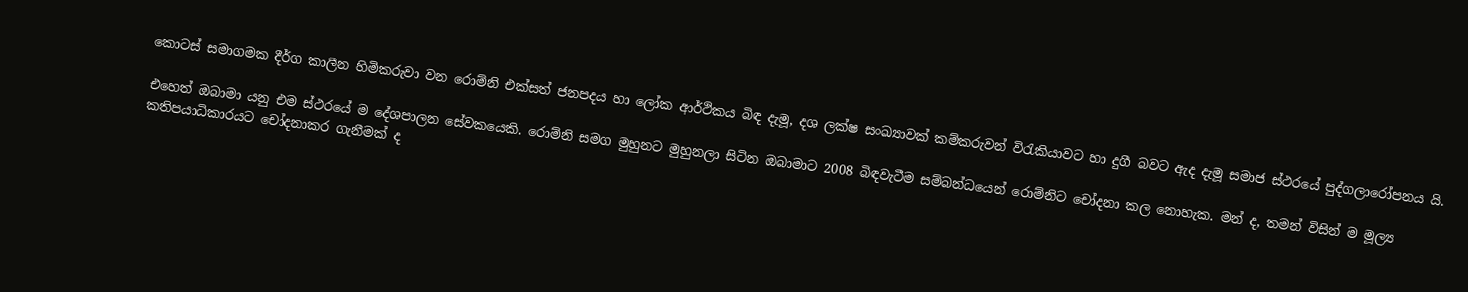කොටස් සමාගමක දීර්ග කාලීන හිමිකරුවා වන රොම්නි එක්සත් ජනපදය හා ලෝක ආර්ථිකය බිඳ දැමූ, දශ ලක්ෂ සංඛ්‍යාවක් කම්කරුවන් විරැකියාවට හා දුගී බවට ඇද දැමූ සමාජ ස්ථරයේ පුද්ගලාරෝපනය යි.

එහෙත් ඔබාමා යනු එම ස්ථරයේ ම දේශපාලන සේවකයෙකි. රොම්නි සමග මුහුනට මුහුනලා සිටින ඔබාමාට 2008 බිඳවැටීම සම්බන්ධයෙන් රොම්නිට චෝදනා කල නොහැක. මන් ද, තමන් විසින් ම මූල්‍ය කතිපයාධිකාරයට චෝදනාකර ගැනීමක් ද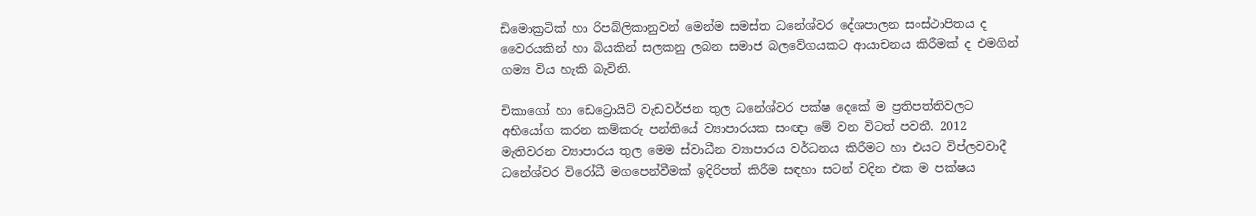ඩිමොක්‍රටික් හා රිපබ්ලිකානුවන් මෙන්ම සමස්ත ධනේශ්වර දේශපාලන සංස්ථාපිතය ද වෛරයකින් හා බියකින් සලකනු ලබන සමාජ බලවේගයකට ආයාචනය කිරීමක් ද එමගින් ගම්‍ය විය හැකි බැවිනි.

චිකාගෝ හා ඩෙට්‍රොයිට් වැඩවර්ජන තුල ධනේශ්වර පක්ෂ දෙකේ ම ප්‍රතිපත්තිවලට අභියෝග කරන කම්කරු පන්තියේ ව්‍යාපාරයක සංඥා මේ වන විටත් පවතී. 2012 මැතිවරන ව්‍යාපාරය තුල මෙම ස්වාධීන ව්‍යාපාරය වර්ධනය කිරීමට හා එයට විප්ලවවාදී ධනේශ්වර විරෝධී මගපෙන්වීමක් ඉදිරිපත් කිරීම සඳහා සටන් වදින එක ම පක්ෂය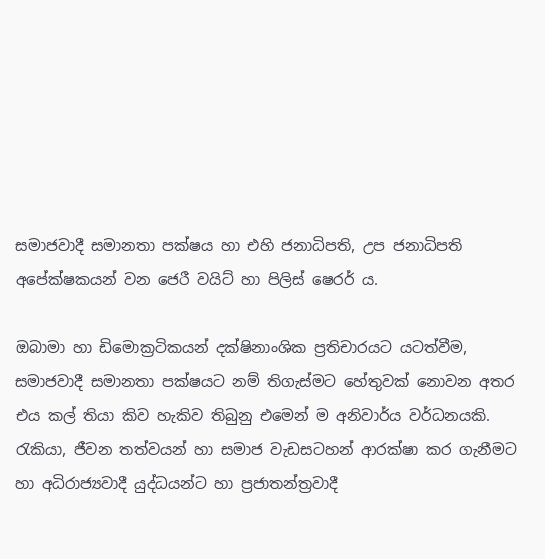සමාජවාදී සමානතා පක්ෂය හා එහි ජනාධිපති, උප ජනාධිපති අපේක්ෂකයන් වන ජෙරී වයිට් හා පිලිස් ෂෙරර් ය.

ඔබාමා හා ඩිමොක්‍රටිකයන් දක්ෂිනාංශික ප්‍රතිචාරයට යටත්වීම, සමාජවාදී සමානතා පක්ෂයට නම් තිගැස්මට හේතුවක් නොවන අතර එය කල් තියා කිව හැකිව තිබුනු එමෙන් ම අනිවාර්ය වර්ධනයකි. රැකියා, ජීවන තත්වයන් හා සමාජ වැඩසටහන් ආරක්ෂා කර ගැනීමට හා අධිරාජ්‍යවාදී යුද්ධයන්ට හා ප්‍රජාතන්ත්‍රවාදී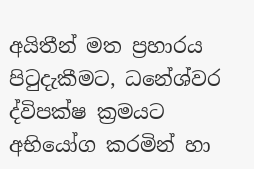අයිතීන් මත ප්‍රහාරය පිටුදැකීමට, ධනේශ්වර ද්විපක්ෂ ක්‍රමයට අභියෝග කරමින් හා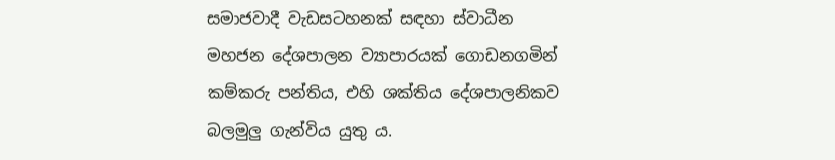සමාජවාදී වැඩසටහනක් සඳහා ස්වාධීන මහජන දේශපාලන ව්‍යාපාරයක් ගොඩනගමින් කම්කරු පන්තිය, එහි ශක්තිය දේශපාලනිකව බලමුලු ගැන්විය යුතු ය.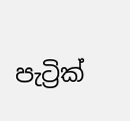පැට්‍රික්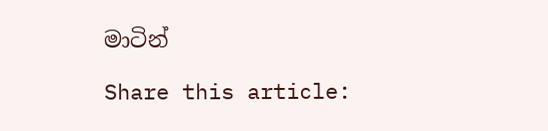මාටින්

Share this article: